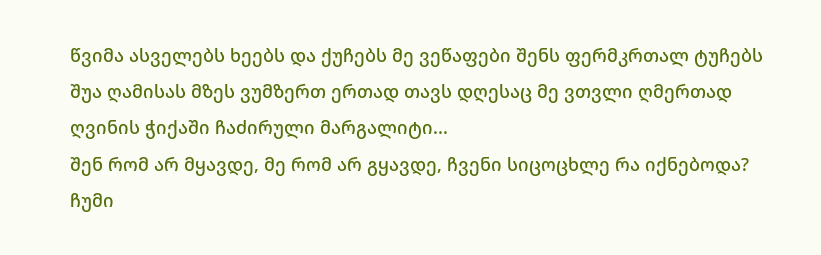წვიმა ასველებს ხეებს და ქუჩებს მე ვეწაფები შენს ფერმკრთალ ტუჩებს შუა ღამისას მზეს ვუმზერთ ერთად თავს დღესაც მე ვთვლი ღმერთად ღვინის ჭიქაში ჩაძირული მარგალიტი...
შენ რომ არ მყავდე, მე რომ არ გყავდე, ჩვენი სიცოცხლე რა იქნებოდა? ჩუმი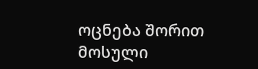ოცნება შორით მოსული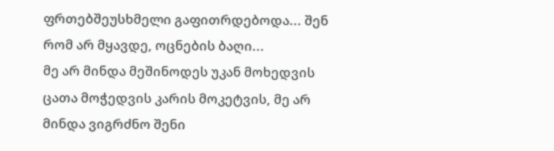ფრთებშეუსხმელი გაფითრდებოდა... შენ რომ არ მყავდე, ოცნების ბაღი...
მე არ მინდა მეშინოდეს უკან მოხედვის ცათა მოჭედვის კარის მოკეტვის, მე არ მინდა ვიგრძნო შენი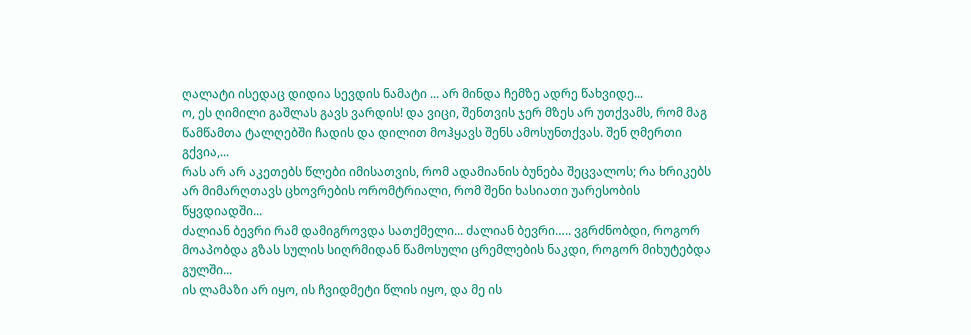ღალატი ისედაც დიდია სევდის ნამატი ... არ მინდა ჩემზე ადრე წახვიდე...
ო, ეს ღიმილი გაშლას გავს ვარდის! და ვიცი, შენთვის ჯერ მზეს არ უთქვამს, რომ მაგ წამწამთა ტალღებში ჩადის და დილით მოჰყავს შენს ამოსუნთქვას. შენ ღმერთი გქვია,...
რას არ არ აკეთებს წლები იმისათვის, რომ ადამიანის ბუნება შეცვალოს; რა ხრიკებს არ მიმარღთავს ცხოვრების ორომტრიალი, რომ შენი ხასიათი უარესობის წყვდიადში...
ძალიან ბევრი რამ დამიგროვდა სათქმელი... ძალიან ბევრი….. ვგრძნობდი, როგორ მოაპობდა გზას სულის სიღრმიდან წამოსული ცრემლების ნაკდი, როგორ მიხუტებდა გულში...
ის ლამაზი არ იყო, ის ჩვიდმეტი წლის იყო, და მე ის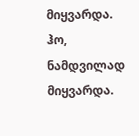მიყვარდა. ჰო, ნამდვილად მიყვარდა.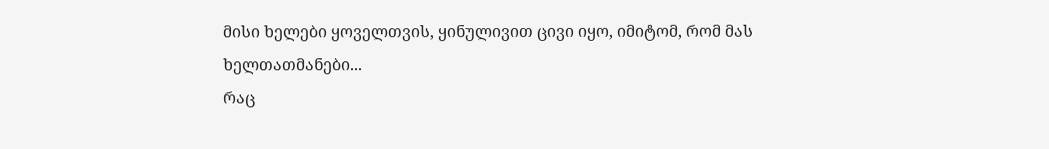მისი ხელები ყოველთვის, ყინულივით ცივი იყო, იმიტომ, რომ მას ხელთათმანები...
რაც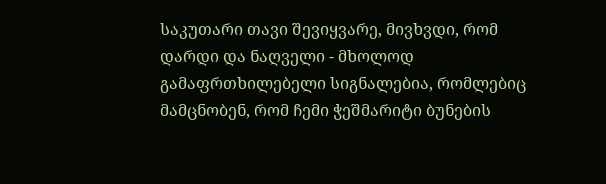საკუთარი თავი შევიყვარე, მივხვდი, რომ დარდი და ნაღველი - მხოლოდ გამაფრთხილებელი სიგნალებია, რომლებიც მამცნობენ, რომ ჩემი ჭეშმარიტი ბუნების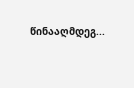წინააღმდეგ...